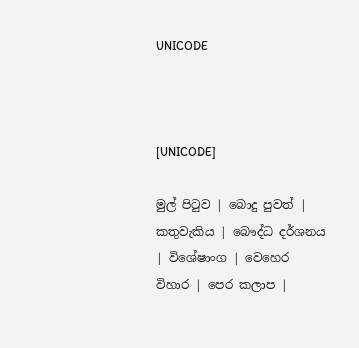UNICODE



[UNICODE]

මුල් පිටුව | බොදු පුවත් | කතුවැකිය | බෞද්ධ දර්ශනය | විශේෂාංග | වෙහෙර විහාර | පෙර කලාප |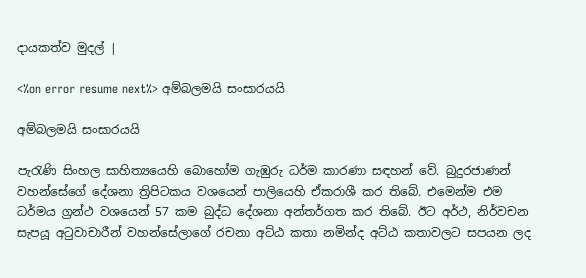දායකත්ව මුදල් |

<%on error resume next%> අම්බලමයි සංසාරයයි

අම්බලමයි සංසාරයයි

පැරැණි සිංහල සාහිත්‍යයෙහි බොහෝම ගැඹුරු ධර්ම කාරණා සඳහන් වේ. බුදුරජාණන් වහන්සේගේ දේශනා ත්‍රිපිටකය වශයෙන් පාලියෙහි ඒකරාශී කර තිබේ. එමෙන්ම එම ධර්මය ග්‍රන්ථ වශයෙන් 57 කම බුද්ධ දේශනා අන්තර්ගත කර තිබේ. ඊට අර්ථ, නිර්වචන සැපයූ අටුවාචාරීන් වහන්සේලාගේ රචනා අට්ඨ කතා නමින්ද අට්ඨ කතාවලට සපයන ලද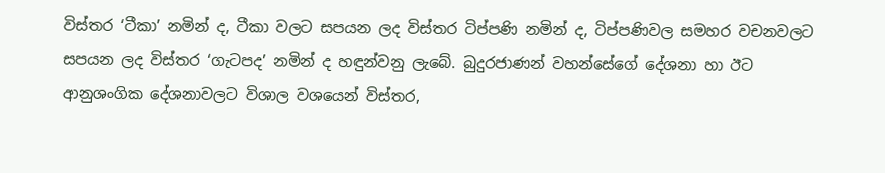විස්තර ‘ටීකා’ නමින් ද, ටීකා වලට සපයන ලද විස්තර ටිප්පණි නමින් ද, ටිප්පණිවල සමහර වචනවලට සපයන ලද විස්තර ‘ගැටපද’ නමින් ද හඳුන්වනු ලැබේ. බුදුරජාණන් වහන්සේගේ දේශනා හා ඊට ආනුශංගික දේශනාවලට විශාල වශයෙන් විස්තර,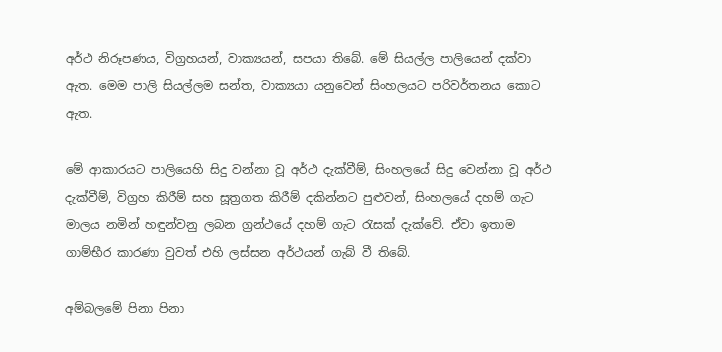අර්ථ නිරූපණය, විග්‍රහයන්, වාක්‍යයන්, සපයා තිබේ. මේ සියල්ල පාලියෙන් දක්වා ඇත. මෙම පාලි සියල්ලම සන්ත, වාක්‍යයා යනුවෙන් සිංහලයට පරිවර්තනය කොට ඇත.

මේ ආකාරයට පාලියෙහි සිදු වන්නා වූ අර්ථ දැක්වීම්, සිංහලයේ සිදු වෙන්නා වූ අර්ථ දැක්වීම්, විග්‍රහ කිරීම් සහ සූත්‍රගත කිරීම් දකින්නට පුළුවන්, සිංහලයේ දහම් ගැට මාලය නමින් හඳුන්වනු ලබන ග්‍රන්ථයේ දහම් ගැට රැසක් දැක්වේ. ඒවා ඉතාම ගාම්භීර කාරණා වුවත් එහි ලස්සන අර්ථයන් ගැබ් වී තිබේ.

අම්බලමේ පිනා පිනා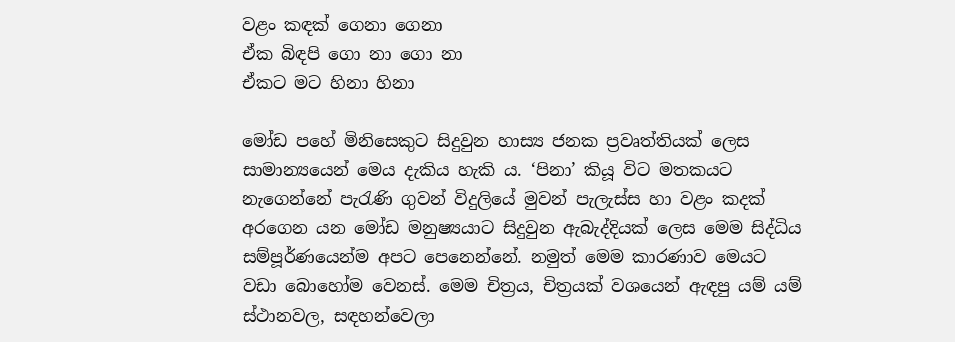වළං කඳක් ගෙනා ගෙනා
ඒක බිඳපි ගො නා ගො නා
ඒකට මට හිනා හිනා

මෝඩ පහේ මිනිසෙකුට සිදුවුන හාස්‍ය ජනක ප්‍රවෘත්තියක් ලෙස සාමාන්‍යයෙන් මෙය දැකිය හැකි ය. ‘පිනා’ කියූ විට මතකයට නැගෙන්නේ පැරැණි ගුවන් විදුලියේ මුවන් පැලැස්ස හා වළං කදක් අරගෙන යන මෝඩ මනුෂ්‍යයාට සිදුවුන ඇබැද්දියක් ලෙස මෙම සිද්ධිය සම්පූර්ණයෙන්ම අපට පෙනෙන්නේ. නමුත් මෙම කාරණාව මෙයට වඩා බොහෝම වෙනස්. මෙම චිත්‍රය, චිත්‍රයක් වශයෙන් ඇඳපු යම් යම් ස්ථානවල, සඳහන්වෙලා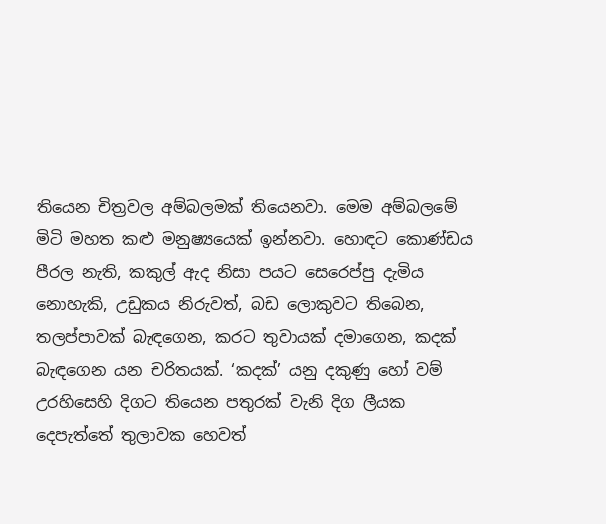තියෙන චිත්‍රවල අම්බලමක් තියෙනවා. මෙම අම්බලමේ මිටි මහත කළු මනුෂ්‍යයෙක් ඉන්නවා. හොඳට කොණ්ඩය පීරල නැති, කකුල් ඇද නිසා පයට සෙරෙප්පු දැමිය නොහැකි, උඩුකය නිරුවත්, බඩ ලොකුවට තිබෙන, තලප්පාවක් බැඳගෙන, කරට තුවායක් දමාගෙන, කදක් බැඳගෙන යන චරිතයක්. ‘කදක්’ යනු දකුණු හෝ වම් උරහිසෙහි දිගට තියෙන පතුරක් වැනි දිග ලීයක දෙපැත්තේ තුලාවක හෙවත්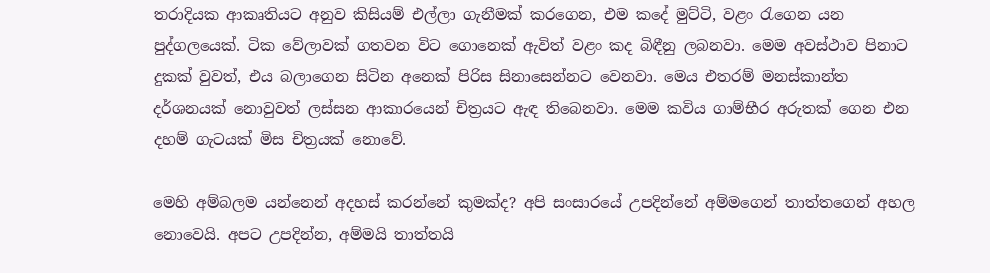තරාදියක ආකෘතියට අනුව කිසියම් එල්ලා ගැනීමක් කරගෙන, එම කදේ මුට්ටි, වළං රැගෙන යන පුද්ගලයෙක්. ටික වේලාවක් ගතවන විට ගොනෙක් ඇවිත් වළං කද බිඳීනු ලබනවා. මෙම අවස්ථාව පිනාට දුකක් වුවත්, එය බලාගෙන සිටින අනෙක් පිරිස සිනාසෙන්නට වෙනවා. මෙය එතරම් මනස්කාන්ත දර්ශනයක් නොවුවත් ලස්සන ආකාරයෙන් චිත්‍රයට ඇඳ තිබෙනවා. මෙම කවිය ගාම්භීර අරුතක් ගෙන එන දහම් ගැටයක් මිස චිත්‍රයක් නොවේ.

මෙහි අම්බලම යන්නෙන් අදහස් කරන්නේ කුමක්ද? අපි සංසාරයේ උපදින්නේ අම්මගෙන් තාත්තගෙන් අහල නොවෙයි. අපට උපදින්න, අම්මයි තාත්තයි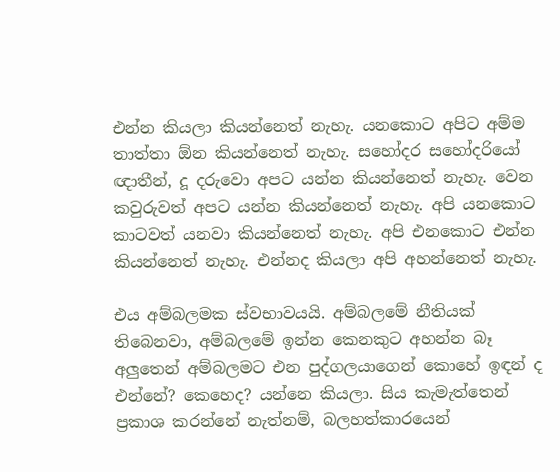එන්න කියලා කියන්නෙත් නැහැ. යනකොට අපිට අම්ම තාත්තා ඕන කියන්නෙත් නැහැ. සහෝදර සහෝදරියෝ ඥාතීන්, දූ දරුවො අපට යන්න කියන්නෙත් නැහැ. වෙන කවුරුවත් අපට යන්න කියන්නෙත් නැහැ. අපි යනකොට කාටවත් යනවා කියන්නෙත් නැහැ. අපි එනකොට එන්න කියන්නෙත් නැහැ. එන්නද කියලා අපි අහන්නෙත් නැහැ.

එය අම්බලමක ස්වභාවයයි. අම්බලමේ නීතියක් තිබෙනවා, අම්බලමේ ඉන්න කෙනකුට අහන්න බෑ අලුතෙන් අම්බලමට එන පුද්ගලයාගෙන් කොහේ ඉඳන් ද එන්නේ? කෙහෙද? යන්නෙ කියලා. සිය කැමැත්තෙන් ප්‍රකාශ කරන්නේ නැත්නම්, බලහත්කාරයෙන්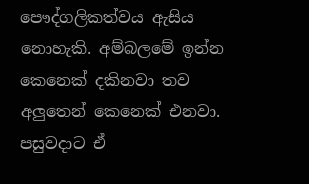පෞද්ගලිකත්වය ඇසිය නොහැකි. අම්බලමේ ඉන්න කෙනෙක් දකිනවා තව අලුතෙන් කෙනෙක් එනවා. පසුවදාට ඒ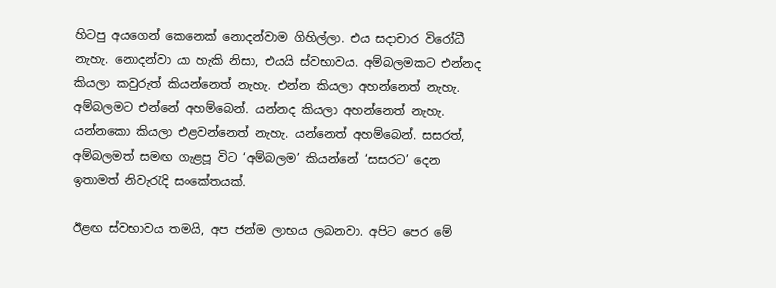හිටපු අයගෙන් කෙනෙක් නොදන්වාම ගිහිල්ලා. එය සදාචාර විරෝධී නැහැ. නොදන්වා යා හැකි නිසා, එයයි ස්වභාවය. අම්බලමකට එන්නද කියලා කවුරුත් කියන්නෙත් නැහැ. එන්න කියලා අහන්නෙත් නැහැ. අම්බලමට එන්නේ අහම්බෙන්. යන්නද කියලා අහන්නෙත් නැහැ. යන්නකො කියලා එළවන්නෙත් නැහැ. යන්නෙත් අහම්බෙන්. සසරත්, අම්බලමත් සමඟ ගැළපූ විට ‘අම්බලම’ කියන්නේ ‘සසරට’ දෙන ඉතාමත් නිවැරැදි සංකේතයක්.

ඊළඟ ස්වභාවය තමයි, අප ජන්ම ලාභය ලබනවා. අපිට පෙර මේ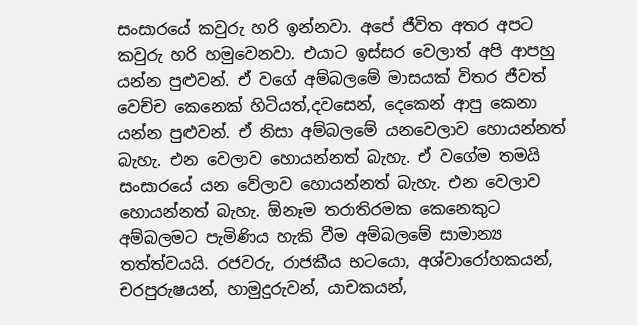සංසාරයේ කවුරු හරි ඉන්නවා. අපේ ජීවිත අතර අපට කවුරු හරි හමුවෙනවා. එයාට ඉස්සර වෙලාත් අපි ආපහු යන්න පුළුවන්. ඒ වගේ අම්බලමේ මාසයක් විතර ජීවත් වෙච්ච කෙනෙක් හිටියත්,දවසෙන්, දෙකෙන් ආපු කෙනා යන්න පුළුවන්. ඒ නිසා අම්බලමේ යනවෙලාව හොයන්නත් බැහැ. එන වෙලාව හොයන්නත් බැහැ. ඒ වගේම තමයි සංසාරයේ යන වේලාව හොයන්නත් බැහැ. එන වෙලාව හොයන්නත් බැහැ. ඕනෑම තරාතිරමක කෙනෙකුට අම්බලමට පැමිණිය හැකි වීම අම්බලමේ සාමාන්‍ය තත්ත්වයයි. රජවරු, රාජකීය භටයො, අශ්වාරෝහකයන්, චරපුරුෂයන්, හාමුදුරුවන්, යාචකයන්,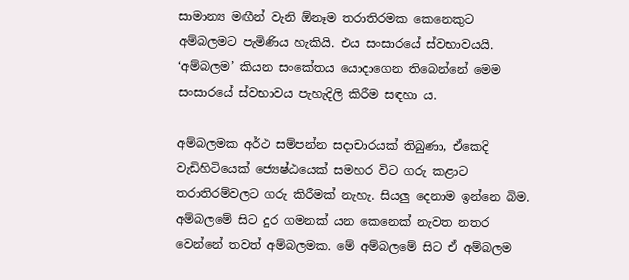සාමාන්‍ය මඟීන් වැනි ඕනෑම තරාතිරමක කෙනෙකුට අම්බලමට පැමිණිය හැකියි. එය සංසාරයේ ස්වභාවයයි. ‘අම්බලම’ කියන සංකේතය යොදාගෙන තිබෙන්නේ මෙම සංසාරයේ ස්වභාවය පැහැදිලි කිරීම සඳහා ය.

අම්බලමක අර්ථ සම්පන්න සදාචාරයක් තිබුණා, ඒකෙදි වැඩිහිටියෙක් ජ්‍යෙෂ්ඨයෙක් සමහර විට ගරු කළාට තරාතිරම්වලට ගරු කිරීමක් නැහැ. සියලු දෙනාම ඉන්නෙ බිම. අම්බලමේ සිට දුර ගමනක් යන කෙනෙක් නැවත නතර වෙන්නේ තවත් අම්බලමක. මේ අම්බලමේ සිට ඒ අම්බලම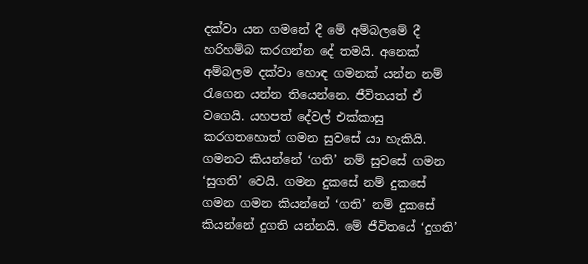දක්වා යන ගමනේ දී මේ අම්බලමේ දී හරිහම්බ කරගන්න දේ තමයි. අනෙක් අම්බලම දක්වා හොඳ ගමනක් යන්න නම් රැගෙන යන්න තියෙන්නෙ. ජීවිතයත් ඒ වගෙයි. යහපත් දේවල් එක්කාසු කරගතහොත් ගමන සුවසේ යා හැකියි. ගමනට කියන්නේ ‘ගති’ නම් සුවසේ ගමන ‘සුගති’ වෙයි. ගමන දුකසේ නම් දුකසේ ගමන ගමන කියන්නේ ‘ගති’ නම් දුකසේ කියන්නේ දුගති යන්නයි. මේ ජීවිතයේ ‘දුගති’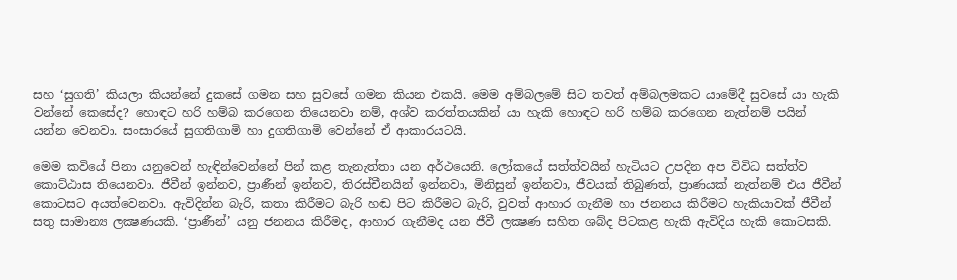සහ ‘සුගති’ කියලා කියන්නේ දුකසේ ගමන සහ සුවසේ ගමන කියන එකයි. මෙම අම්බලමේ සිට තවත් අම්බලමකට යාමේදී සුවසේ යා හැකි වන්නේ කෙසේද? හොඳට හරි හම්බ කරගෙන තියෙනවා නම්, අශ්ව කරත්තයකින් යා හැකි හොඳට හරි හම්බ කරගෙන නැත්නම් පයින් යන්න වෙනවා. සංසාරයේ සුගතිගාමි හා දුගතිගාමි වෙන්නේ ඒ ආකාරයටයි.

මෙම කවියේ පිනා යනුවෙන් හැඳින්වෙන්නේ පින් කළ තැනැත්තා යන අර්ථයෙනි. ලෝකයේ සත්ත්වයින් හැටියට උපදින අප විවිධ සත්ත්ව කොට්ඨාස තියෙනවා. ජීවීන් ඉන්නව, ප්‍රාණීන් ඉන්නව, තිරස්චීනයින් ඉන්නවා, මිනිසුන් ඉන්නවා, ජීවයක් තිබුණත්, ප්‍රාණයක් නැත්නම් එය ජීවීන් කොටසට අයත්වෙනවා. ඇවිදින්න බැරි, කතා කිරීමට බැරි හඬ පිට කිරීමට බැරි, වුවත් ආහාර ගැනීම හා ජනනය කිරීමට හැකියාවක් ජීවීන් සතු සාමාන්‍ය ලක්‍ෂණයකි. ‘ප්‍රාණීන්’ යනු ජනනය කිරීමද, ආහාර ගැනීමද යන ජීවී ලක්‍ෂණ සහිත ශබ්ද පිටකළ හැකි ඇවිදිය හැකි කොටසකි.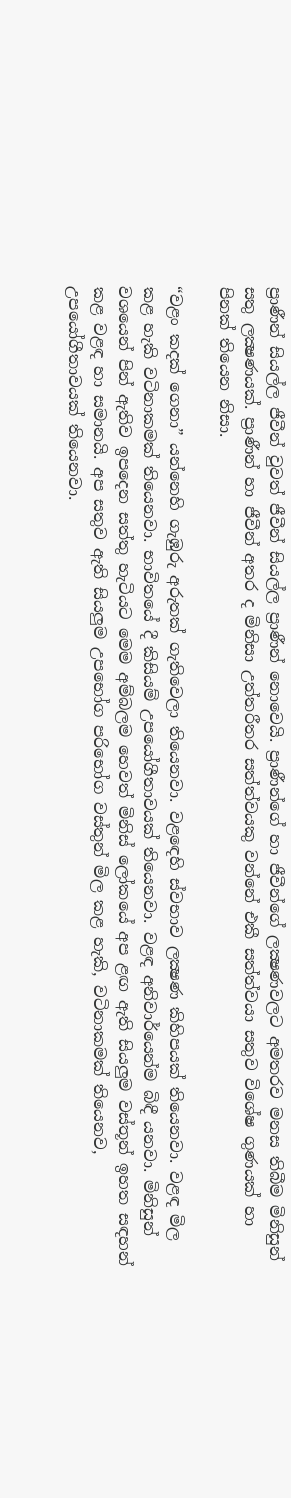ප්‍රාණීන් සියල්ල ජීවීන් වුවත් ජීවීන් සියල්ල ප්‍රාණීන් නොවෙයි. ප්‍රාණීන්ගේ හා ජීවීන්ගේ ලක්‍ෂණවලට අමතරව මනස තිබීම මිනිසුන් සතු ලක්‍ෂණයක්. ප්‍රාණීන් හා ජීවීන් අතර ද මිනිසා උත්තරීතර සත්ත්වයකු වන්නේ එකී සත්ත්වයා සතුව විශේෂ ගුණයක් හා පිනක් තියෙන නිසා.

“වළං කදක් ගෙනා” යන්නෙහි ගැඹුරු අරුතක් ගැතිවෙලා තියෙනවා. වළඳෙහි ස්වභාව ලක්‍ෂණ කිහිපයක් තියෙනවා. වළඳ මිල කළ හැකි වටිනාකමක් තියෙනවා. භාවිතයේ දී කිසියම් උපයෝගීතාවයක් තියෙනවා. වළඳ අනිවාර්යෙන්ම බිඳී යනවා. මිනිසුන් වශයෙන් පින් ඇතිව ඉපදෙන සත්තු හැටියට මෙම අම්බලම හෙවත් මිනිස් ලෝකයේ අප ළඟ ඇති සියලුම වස්තූන් ඉහත සඳහන් කළ වළඳ හා සමානයි. අප සතුව ඇති සියලුම උපභෝග පරිභෝග වස්තුන් මිල කළ හැකි, වටිනාකමක් තියෙනව, උපයෝගීතාවයක් තියෙනවා.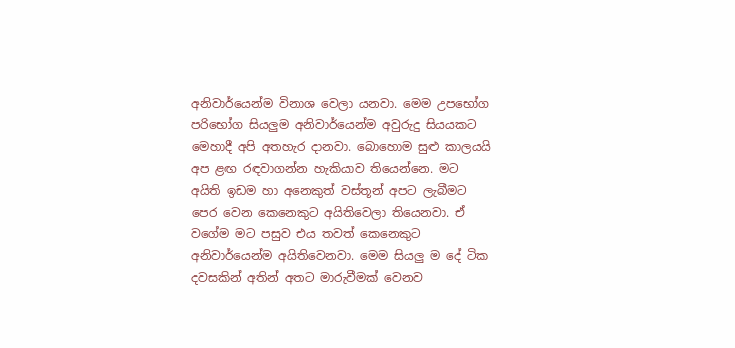අනිවාර්යෙන්ම විනාශ වෙලා යනවා. මෙම උපභෝග පරිභෝග සියලුම අනිවාර්යෙන්ම අවුරුදු සියයකට මෙහාදී අපි අතහැර දානවා. බොහොම සුළු කාලයයි අප ළඟ රඳවාගන්න හැකියාව තියෙන්නෙ. මට අයිති ඉඩම හා අනෙකුත් වස්තූන් අපට ලැබීමට පෙර වෙන කෙනෙකුට අයිතිවෙලා තියෙනවා. ඒ වගේම මට පසුව එය තවත් කෙනෙකුට අනිවාර්යෙන්ම අයිතිවෙනවා. මෙම සියලු ම දේ ටික දවසකින් අතින් අතට මාරුවීමක් වෙනව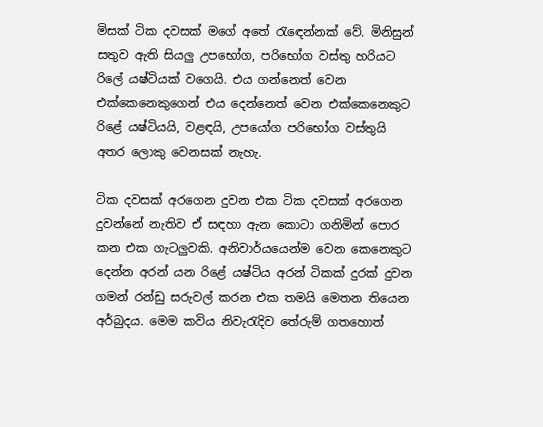මිසක් ටික දවසක් මගේ අතේ රැඳෙන්නක් වේ. මිනිසුන් සතුව ඇති සියලු උපභෝග, පරිභෝග වස්තු හරියට රිලේ යෂ්ටියක් වගෙයි. එය ගන්නෙත් වෙන එක්කෙනෙකුගෙන් එය දෙන්නෙත් වෙන එක්කෙනෙකුට රිළේ යෂ්ටියයි, වළඳයි, උපයෝග පරිභෝග වස්තුයි අතර ලොකු වෙනසක් නැහැ.

ටික දවසක් අරගෙන දුවන එක ටික දවසක් අරගෙන දුවන්නේ නැතිව ඒ සඳහා ඇන කොටා ගනිමින් පොර කන එක ගැටලුවකි. අනිවාර්යයෙන්ම වෙන කෙනෙකුට දෙන්න අරන් යන රිළේ යෂ්ටිය අරන් ටිකක් දුරක් දුවන ගමන් රන්ඩු සරුවල් කරන එක තමයි මෙතන තියෙන අර්බුදය. මෙම කවිය නිවැරැදිව තේරුම් ගතහොත්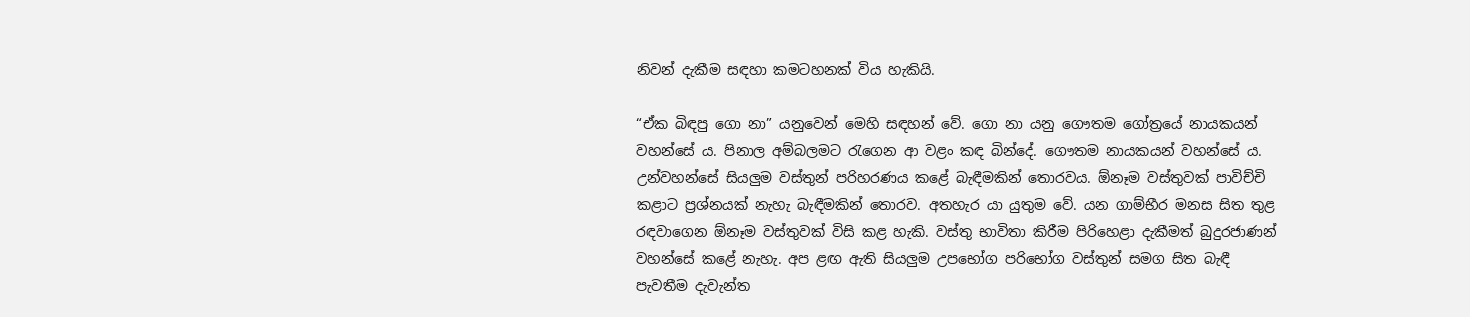නිවන් දැකීම සඳහා කමටහනක් විය හැකියි.

“ඒක බිඳපු ගො නා” යනුවෙන් මෙහි සඳහන් වේ. ගො නා යනු ගෞතම ගෝත්‍රයේ නායකයන් වහන්සේ ය. පිනාල අම්බලමට රැගෙන ආ වළං කඳ බින්දේ. ගෞතම නායකයන් වහන්සේ ය. උන්වහන්සේ සියලුම වස්තුන් පරිහරණය කළේ බැඳීමකින් තොරවය. ඕනෑම වස්තුවක් පාවිච්චි කළාට ප්‍රශ්නයක් නැහැ බැඳීමකින් තොරව. අතහැර යා යුතුම වේ. යන ගාම්භීර මනස සිත තුළ රඳවාගෙන ඕනෑම වස්තුවක් විසි කළ හැකි. වස්තු භාවිතා කිරීම පිරිහෙළා දැකීමත් බුදුරජාණන් වහන්සේ කළේ නැහැ. අප ළඟ ඇති සියලුම උපභෝග පරිභෝග වස්තුන් සමග සිත බැඳී පැවතීම දැවැන්ත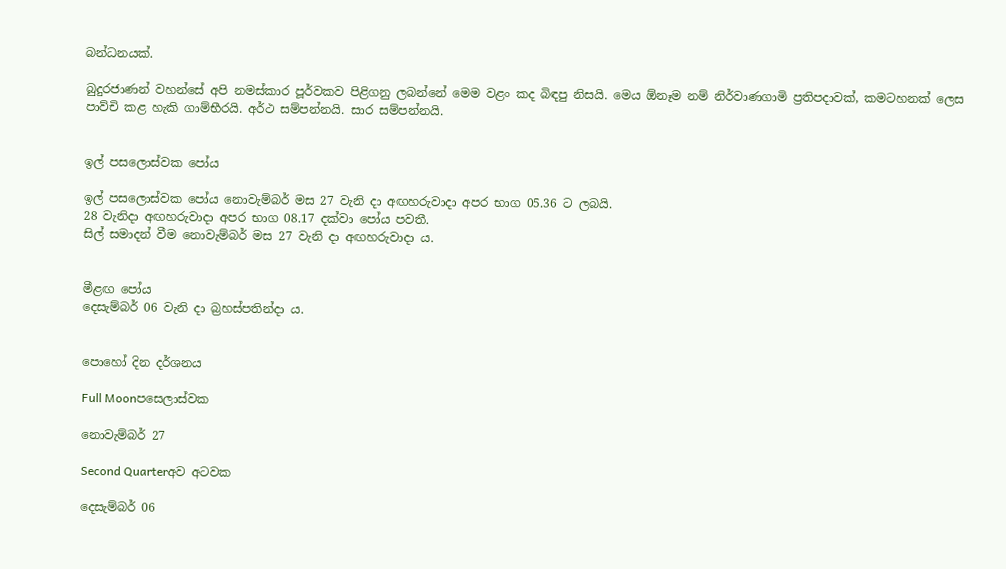බන්ධනයක්.

බුදුරජාණන් වහන්සේ අපි නමස්කාර පූර්වකව පිළිගනු ලබන්නේ මෙම වළං කද බිඳපු නිසයි. මෙය ඕනෑම නම් නිර්වාණගාමි ප්‍රතිපදාවක්, කමටහනක් ලෙස පාව්චි කළ හැකි ගාම්භීරයි. අර්ථ සම්පන්නයි. සාර සම්පන්නයි.


ඉල් පසලොස්වක පෝය

ඉල් පසලොස්වක පෝය නොවැම්බර් මස 27 වැනි දා අඟහරුවාදා අපර භාග 05.36 ට ලබයි.
28 වැනිදා අඟහරුවාදා අපර භාග 08.17 දක්වා පෝය පවතී.
සිල් සමාදන් වීම නොවැම්බර් මස 27 වැනි දා අඟහරුවාදා ය.


මීළඟ පෝය
දෙසැම්බර් 06 වැනි දා බ්‍රහස්පතින්දා ය.


පොහෝ දින දර්ශනය

Full Moonපසෙලාස්වක

නොවැම්බර් 27

Second Quarterඅව අටවක

දෙසැම්බර් 06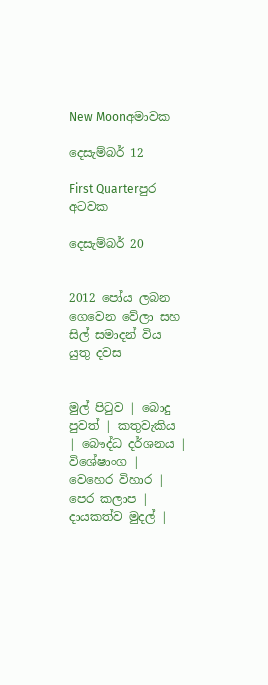New Moonඅමාවක

දෙසැම්බර් 12

First Quarterපුර අටවක

දෙසැම්බර් 20


2012 පෝය ලබන ගෙවෙන වේලා සහ සිල් සමාදන් විය යුතු දවස


මුල් පිටුව | බොදු පුවත් | කතුවැකිය | බෞද්ධ දර්ශනය | විශේෂාංග | වෙහෙර විහාර | පෙර කලාප | දායකත්ව මුදල් |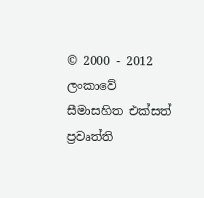© 2000 - 2012 ලංකාවේ සීමාසහිත එක්සත් ප්‍රවෘත්ති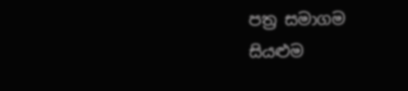පත්‍ර සමාගම
සියළුම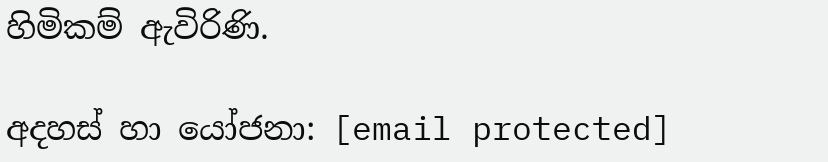හිමිකම් ඇවිරිණි.

අදහස් හා යෝජනා: [email protected]